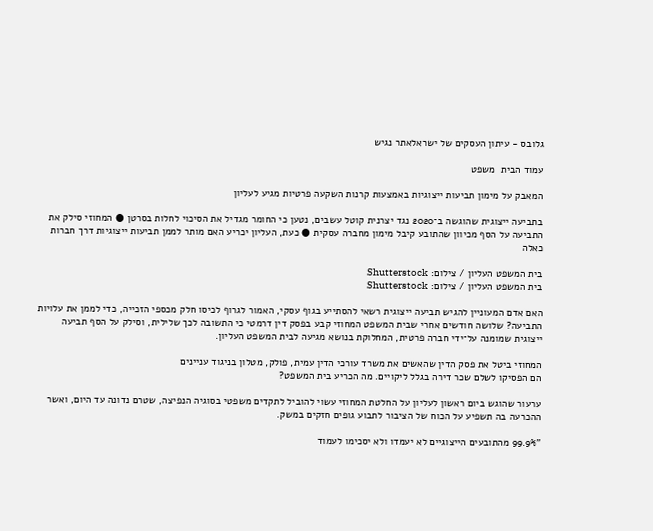גלובס - עיתון העסקים של ישראלאתר נגיש

עמוד הבית  משפט

המאבק על מימון תביעות ייצוגיות באמצעות קרנות השקעה פרטיות מגיע לעליון

בתביעה ייצוגית שהוגשה ב־2020 נגד יצרנית קוטל עשבים, נטען כי החומר מגדיל את הסיכוי לחלות בסרטן ● המחוזי סילק את התביעה על הסף מכיוון שהתובע קיבל מימון מחברה עסקית ● כעת, העליון יכריע האם מותר לממן תביעות ייצוגיות דרך חברות כאלה

בית המשפט העליון / צילום: Shutterstock
בית המשפט העליון / צילום: Shutterstock

האם אדם המעוניין להגיש תביעה ייצוגית רשאי להסתייע בגוף עסקי, האמור לגרוף לכיסו חלק מכספי הזכייה, כדי לממן את עלויות התביעה? שלושה חודשים אחרי שבית המשפט המחוזי קבע בפסק דין דרמטי כי התשובה לכך שלילית, וסילק על הסף תביעה ייצוגית שמומנה על־ידי חברה פרטית, המחלוקת בנושא מגיעה לבית המשפט העליון.

המחוזי ביטל את פסק הדין שהאשים את משרד עורכי הדין עמית, פולק, מטלון בניגוד עניינים
הם הפסיקו לשלם שכר דירה בגלל ליקויים. מה הכריע בית המשפט?

ערעור שהוגש ביום ראשון לעליון על החלטת המחוזי עשוי להוביל לתקדים משפטי בסוגיה הנפיצה, שטרם נדונה עד היום, ואשר ההכרעה בה תשפיע על הכוח של הציבור לתבוע גופים חזקים במשק.

"99.9% מהתובעים הייצוגיים לא יעמדו ולא יסכימו לעמוד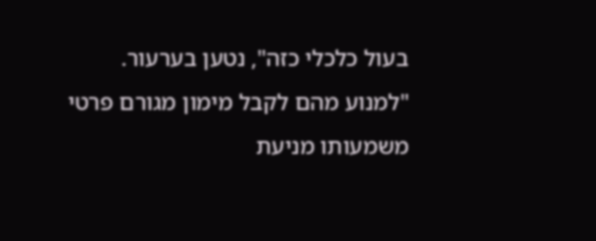בעול כלכלי כזה", נטען בערעור. "למנוע מהם לקבל מימון מגורם פרטי משמעותו מניעת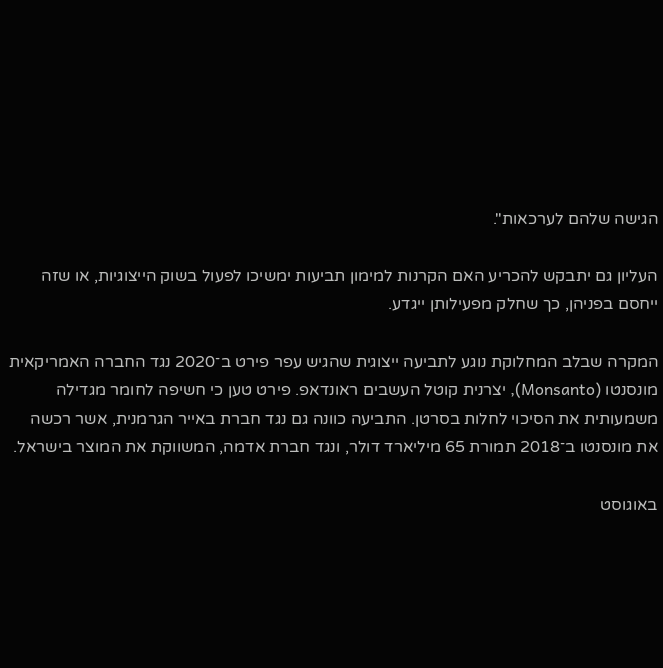הגישה שלהם לערכאות".

העליון גם יתבקש להכריע האם הקרנות למימון תביעות ימשיכו לפעול בשוק הייצוגיות, או שזה ייחסם בפניהן, כך שחלק מפעילותן ייגדע.

המקרה שבלב המחלוקת נוגע לתביעה ייצוגית שהגיש עפר פירט ב־2020 נגד החברה האמריקאית מונסנטו (Monsanto), יצרנית קוטל העשבים ראונדאפ. פירט טען כי חשיפה לחומר מגדילה משמעותית את הסיכוי לחלות בסרטן. התביעה כוונה גם נגד חברת באייר הגרמנית, אשר רכשה את מונסנטו ב־2018 תמורת 65 מיליארד דולר, ונגד חברת אדמה, המשווקת את המוצר בישראל.

באוגוסט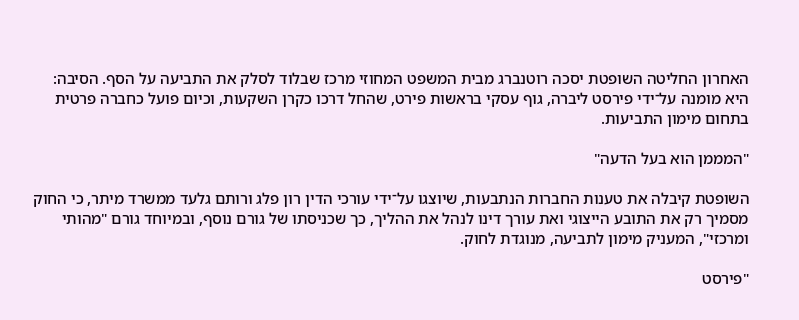האחרון החליטה השופטת יסכה רוטנברג מבית המשפט המחוזי מרכז שבלוד לסלק את התביעה על הסף. הסיבה: היא מומנה על־ידי פירסט ליברה, גוף עסקי בראשות פירט, שהחל דרכו כקרן השקעות, וכיום פועל כחברה פרטית בתחום מימון התביעות.

"המממן הוא בעל הדעה"

השופטת קיבלה את טענות החברות הנתבעות, שיוצגו על־ידי עורכי הדין רון פלג ורותם גלעד ממשרד מיתר, כי החוק מסמיך רק את התובע הייצוגי ואת עורך דינו לנהל את ההליך, כך שכניסתו של גורם נוסף, ובמיוחד גורם "מהותי ומרכזי", המעניק מימון לתביעה, מנוגדת לחוק.

"פירסט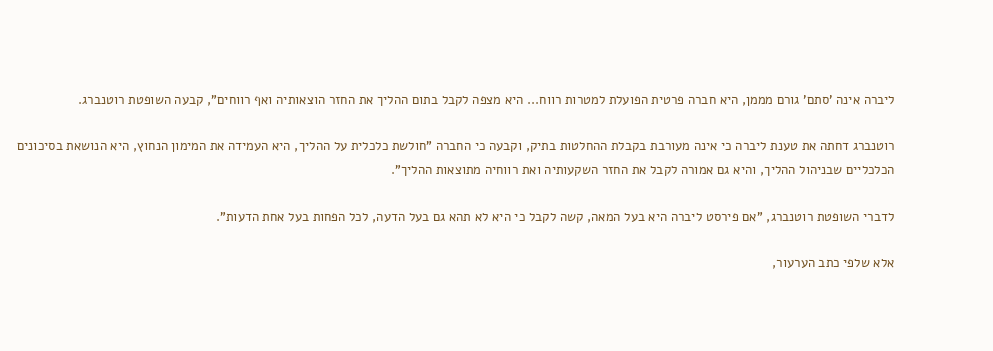ליברה אינה 'סתם' גורם מממן, היא חברה פרטית הפועלת למטרות רווח... היא מצפה לקבל בתום ההליך את החזר הוצאותיה ואף רווחים", קבעה השופטת רוטנברג.

רוטנברג דחתה את טענת ליברה כי אינה מעורבת בקבלת ההחלטות בתיק, וקבעה כי החברה "חולשת כלכלית על ההליך, היא העמידה את המימון הנחוץ, היא הנושאת בסיכונים הכלכליים שבניהול ההליך, והיא גם אמורה לקבל את החזר השקעותיה ואת רווחיה מתוצאות ההליך".

לדברי השופטת רוטנברג, "אם פירסט ליברה היא בעל המאה, קשה לקבל כי היא לא תהא גם בעל הדעה, לכל הפחות בעל אחת הדעות".

אלא שלפי כתב הערעור,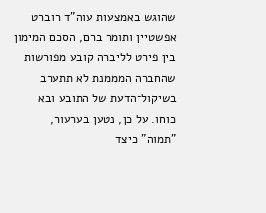שהוגש באמצעות עוה"ד רוברט אפשטיין ותומר ברם, הסכם המימון בין פירט לליברה קובע מפורשות שהחברה המממנת לא תתערב בשיקול־הדעת של התובע ובא כוחו. על כן, נטען בערעור, "תמוה" כיצד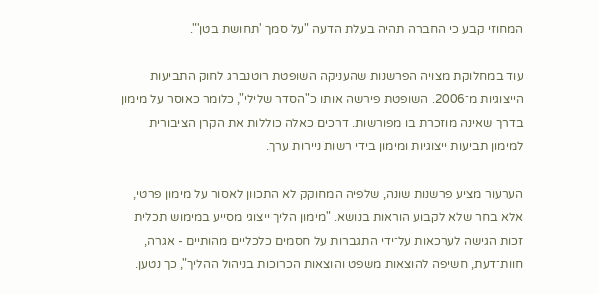המחוזי קבע כי החברה תהיה בעלת הדעה "על סמך 'תחושת בטן'".

עוד במחלוקת מצויה הפרשנות שהעניקה השופטת רוטנברג לחוק התביעות הייצוגיות מ־2006. השופטת פירשה אותו כ"הסדר שלילי", כלומר כאוסר על מימון בדרך שאינה מוזכרת בו מפורשות. דרכים כאלה כוללות את הקרן הציבורית למימון תביעות ייצוגיות ומימון בידי רשות ניירות ערך.

הערעור מציע פרשנות שונה, שלפיה המחוקק לא התכוון לאסור על מימון פרטי, אלא בחר שלא לקבוע הוראות בנושא. "מימון הליך ייצוגי מסייע במימוש תכלית זכות הגישה לערכאות על־ידי התגברות על חסמים כלכליים מהותיים - אגרה, חוות־דעת, חשיפה להוצאות משפט והוצאות הכרוכות בניהול ההליך", כך נטען.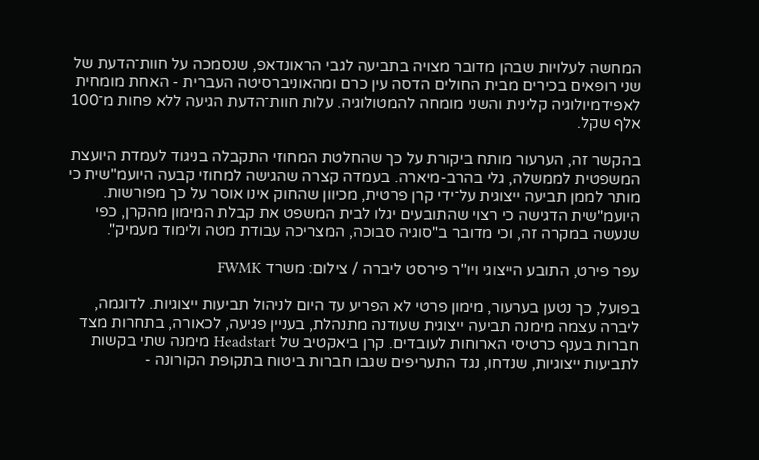המחשה לעלויות שבהן מדובר מצויה בתביעה לגבי הראונדאפ, שנסמכה על חוות־הדעת של שני רופאים בכירים מבית החולים הדסה עין כרם ומהאוניברסיטה העברית - האחת מומחית לאפידמיולוגיה קלינית והשני מומחה להמטולוגיה. עלות חוות־הדעת הגיעה ללא פחות מ־100 אלף שקל.

בהקשר זה, הערעור מותח ביקורת על כך שהחלטת המחוזי התקבלה בניגוד לעמדת היועצת המשפטית לממשלה, גלי בהרב-מיארה. בעמדה קצרה שהגישה למחוזי קבעה היועמ"שית כי מותר לממן תביעה ייצוגית על־ידי קרן פרטית, מכיוון שהחוק אינו אוסר על כך מפורשות. היועמ"שית הדגישה כי רצוי שהתובעים יגלו לבית המשפט את קבלת המימון מהקרן, כפי שנעשה במקרה זה, וכי מדובר ב"סוגיה סבוכה, המצריכה עבודת מטה ולימוד מעמיק".

עפר פירט, התובע הייצוגי ויו''ר פירסט ליברה / צילום: משרד FWMK

בפועל, כך נטען בערעור, מימון פרטי לא הפריע עד היום לניהול תביעות ייצוגיות. לדוגמה, ליברה עצמה מימנה תביעה ייצוגית שעודנה מתנהלת, בעניין פגיעה, לכאורה, בתחרות מצד חברות בענף כרטיסי הארוחות לעובדים. קרן ביאקטיב של Headstart מימנה שתי בקשות לתביעות ייצוגיות, שנדחו, נגד התעריפים שגבו חברות ביטוח בתקופת הקורונה -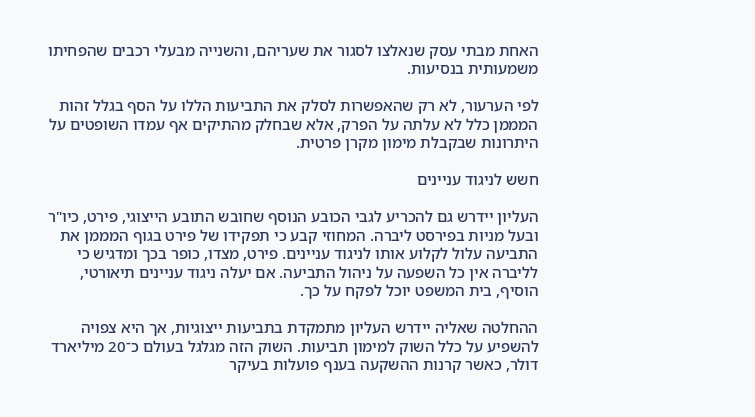האחת מבתי עסק שנאלצו לסגור את שעריהם, והשנייה מבעלי רכבים שהפחיתו משמעותית בנסיעות.

לפי הערעור, לא רק שהאפשרות לסלק את התביעות הללו על הסף בגלל זהות המממן כלל לא עלתה על הפרק, אלא שבחלק מהתיקים אף עמדו השופטים על היתרונות שבקבלת מימון מקרן פרטית.

חשש לניגוד עניינים

העליון יידרש גם להכריע לגבי הכובע הנוסף שחובש התובע הייצוגי, פירט, כיו"ר ובעל מניות בפירסט ליברה. המחוזי קבע כי תפקידו של פירט בגוף המממן את התביעה עלול לקלוע אותו לניגוד עניינים. פירט, מצדו, כופר בכך ומדגיש כי לליברה אין כל השפעה על ניהול התביעה. אם יעלה ניגוד עניינים תיאורטי, הוסיף, בית המשפט יוכל לפקח על כך.

ההחלטה שאליה יידרש העליון מתמקדת בתביעות ייצוגיות, אך היא צפויה להשפיע על כלל השוק למימון תביעות. השוק הזה מגלגל בעולם כ־20 מיליארד דולר, כאשר קרנות ההשקעה בענף פועלות בעיקר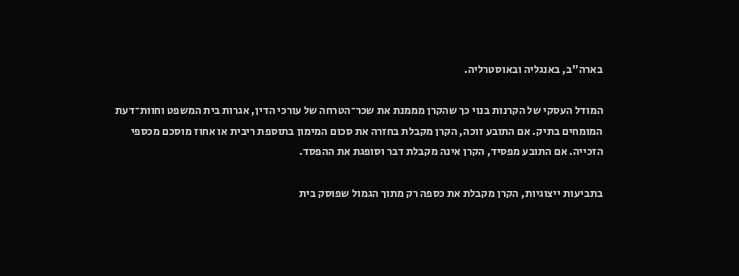בארה"ב, באנגליה ובאוסטרליה.

המודל העסקי של הקרנות בנוי כך שהקרן מממנת את שכר־הטרחה של עורכי הדין, אגרות בית המשפט וחוות־דעת המומחים בתיק. אם התובע זוכה, הקרן מקבלת בחזרה את סכום המימון בתוספת ריבית או אחוז מוסכם מכספי הזכייה. אם התובע מפסיד, הקרן אינה מקבלת דבר וסופגת את ההפסד.

בתביעות ייצוגיות, הקרן מקבלת את כספה רק מתוך הגמול שפוסק בית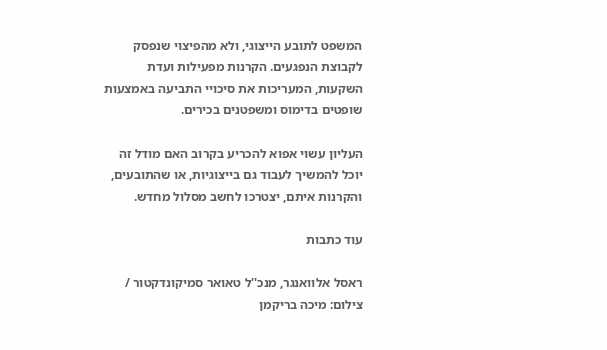המשפט לתובע הייצוגי, ולא מהפיצוי שנפסק לקבוצת הנפגעים. הקרנות מפעילות ועדת השקעות, המעריכות את סיכויי התביעה באמצעות שופטים בדימוס ומשפטנים בכירים.

העליון עשוי אפוא להכריע בקרוב האם מודל זה יוכל להמשיך לעבוד גם בייצוגיות, או שהתובעים, והקרנות איתם, יצטרכו לחשב מסלול מחדש.

עוד כתבות

ראסל אלוואנגר, מנכ''ל טאואר סמיקונדקטור / צילום: מיכה בריקמן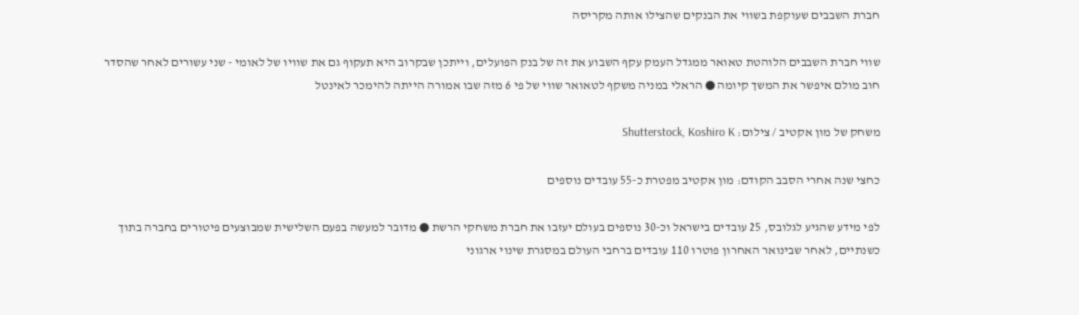חברת השבבים שעוקפת בשווי את הבנקים שהצילו אותה מקריסה

שווי חברת השבבים הלוהטת טאואר ממגדל העמק עקף השבוע את זה של בנק הפועלים, וייתכן שבקרוב היא תעקוף גם את שוויו של לאומי - שני עשורים לאחר שהסדר חוב מולם איפשר את המשך קיומה ● הראלי במניה משקף לטאואר שווי של פי 6 מזה שבו אמורה הייתה להימכר לאינטל

משחק של מון אקטיב / צילום: Shutterstock, Koshiro K

כחצי שנה אחרי הסבב הקודם: מון אקטיב מפטרת כ-55 עובדים נוספים

לפי מידע שהגיע לגלובס, 25 עובדים בישראל וכ-30 נוספים בעולם יעזבו את חברת משחקי הרשת ● מדובר למעשה בפעם השלישית שמבוצעים פיטורים בחברה בתוך כשנתיים, לאחר שבינואר האחרון פוטרו 110 עובדים ברחבי העולם במסגרת שינוי ארגוני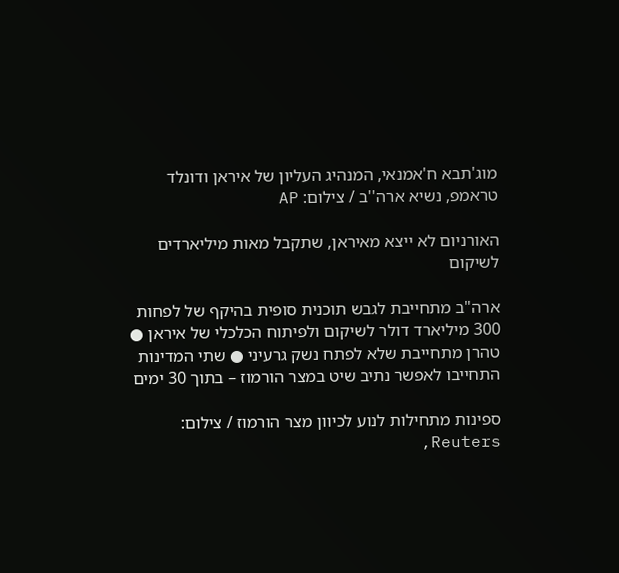מוג'תבא ח'אמנאי, המנהיג העליון של איראן ודונלד טראמפ, נשיא ארה''ב / צילום: AP

האורניום לא ייצא מאיראן, שתקבל מאות מיליארדים לשיקום

ארה"ב מתחייבת לגבש תוכנית סופית בהיקף של לפחות 300 מיליארד דולר לשיקום ולפיתוח הכלכלי של איראן ● טהרן מתחייבת שלא לפתח נשק גרעיני ● שתי המדינות התחייבו לאפשר נתיב שיט במצר הורמוז – בתוך 30 ימים

ספינות מתחילות לנוע לכיוון מצר הורמוז / צילום: Reuters,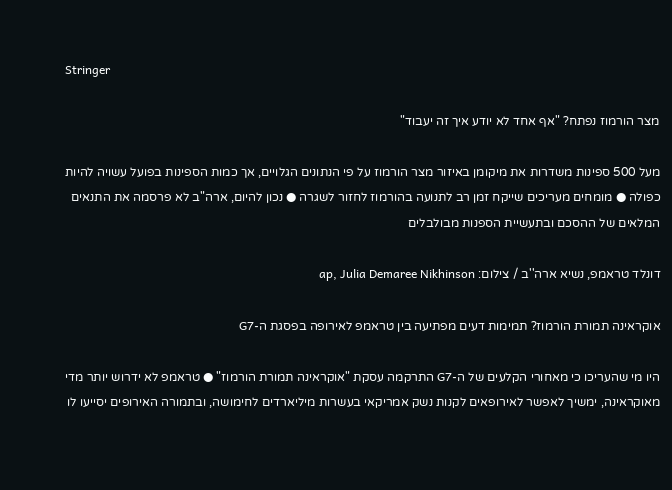Stringer

מצר הורמוז נפתח? "אף אחד לא יודע איך זה יעבוד"

מעל 500 ספינות משדרות את מיקומן באיזור מצר הורמוז על פי הנתונים הגלויים, אך כמות הספינות בפועל עשויה להיות כפולה ● מומחים מעריכים שייקח זמן רב לתנועה בהורמוז לחזור לשגרה ● נכון להיום, ארה"ב לא פרסמה את התנאים המלאים של ההסכם ובתעשיית הספנות מבולבלים

דונלד טראמפ, נשיא ארה''ב / צילום: ap, Julia Demaree Nikhinson

אוקראינה תמורת הורמוז? תמימות דעים מפתיעה בין טראמפ לאירופה בפסגת ה-G7

היו מי שהעריכו כי מאחורי הקלעים של ה-G7 התרקמה עסקת "אוקראינה תמורת הורמוז" ● טראמפ לא ידרוש יותר מדי מאוקראינה, ימשיך לאפשר לאירופאים לקנות נשק אמריקאי בעשרות מיליארדים לחימושה, ובתמורה האירופים יסייעו לו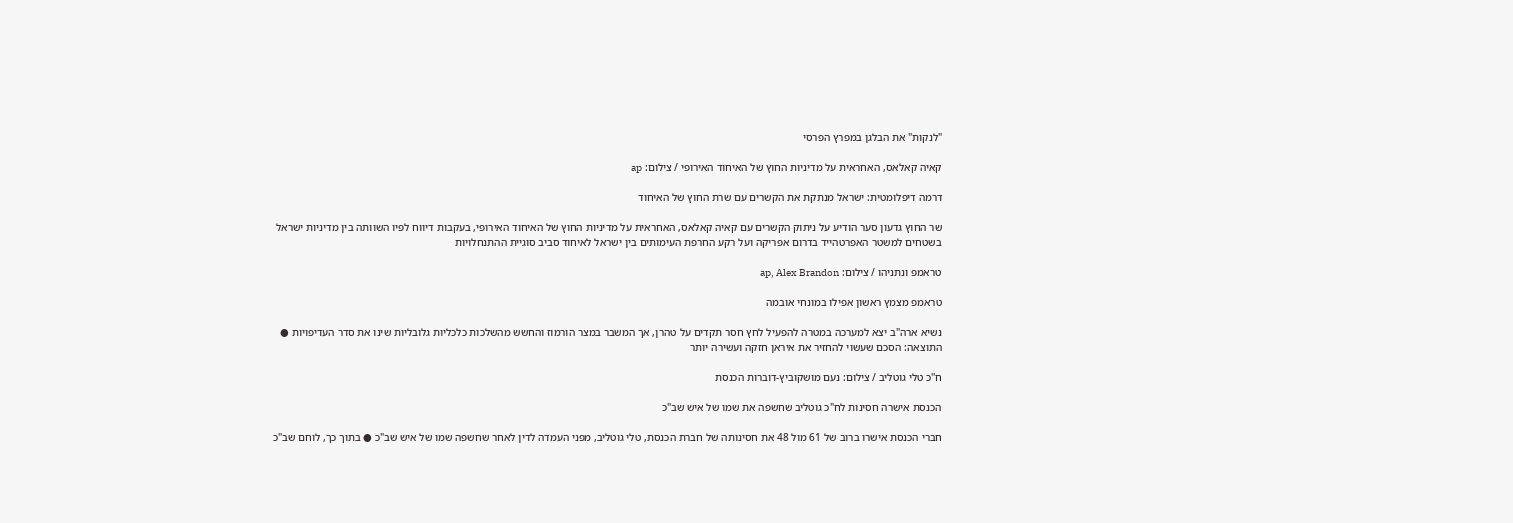"לנקות" את הבלגן במפרץ הפרסי

קאיה קאלאס, האחראית על מדיניות החוץ של האיחוד האירופי / צילום: ap

דרמה דיפלומטית: ישראל מנתקת את הקשרים עם שרת החוץ של האיחוד

שר החוץ גדעון סער הודיע על ניתוק הקשרים עם קאיה קאלאס, האחראית על מדיניות החוץ של האיחוד האירופי, בעקבות דיווח לפיו השוותה בין מדיניות ישראל בשטחים למשטר האפרטהייד בדרום אפריקה ועל רקע החרפת העימותים בין ישראל לאיחוד סביב סוגיית ההתנחלויות

טראמפ ונתניהו / צילום: ap, Alex Brandon

טראמפ מצמץ ראשון אפילו במונחי אובמה

נשיא ארה"ב יצא למערכה במטרה להפעיל לחץ חסר תקדים על טהרן, אך המשבר במצר הורמוז והחשש מהשלכות כלכליות גלובליות שינו את סדר העדיפויות ● התוצאה: הסכם שעשוי להחזיר את איראן חזקה ועשירה יותר

ח''כ טלי גוטליב / צילום: נעם מושקוביץ-דוברות הכנסת

הכנסת אישרה חסינות לח"כ גוטליב שחשפה את שמו של איש שב"כ

חברי הכנסת אישרו ברוב של 61 מול 48 את חסינותה של חברת הכנסת, טלי גוטליב, מפני העמדה לדין לאחר שחשפה שמו של איש שב"כ ● בתוך כך, לוחם שב"כ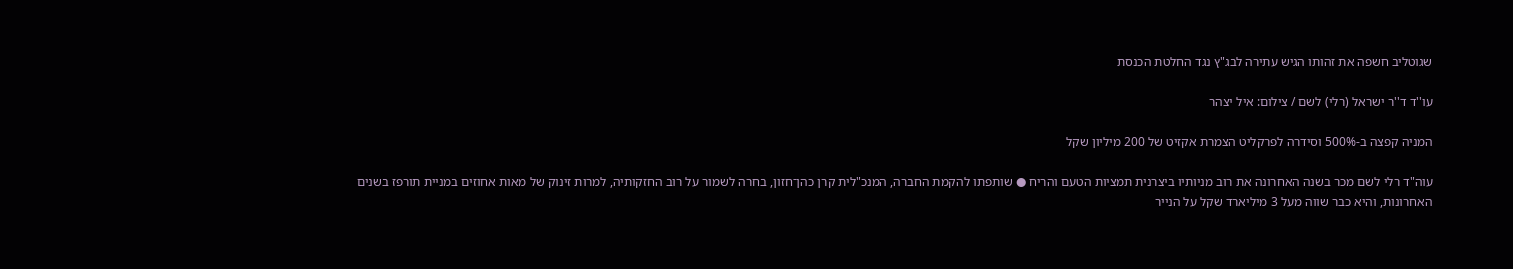שגוטליב חשפה את זהותו הגיש עתירה לבג"ץ נגד החלטת הכנסת

עו''ד ד''ר ישראל (רלי) לשם / צילום: איל יצהר

המניה קפצה ב-500% וסידרה לפרקליט הצמרת אקזיט של 200 מיליון שקל

עוה"ד רלי לשם מכר בשנה האחרונה את רוב מניותיו ביצרנית תמציות הטעם והריח ● שותפתו להקמת החברה, המנכ"לית קרן כהן־חזון, בחרה לשמור על רוב החזקותיה, למרות זינוק של מאות אחוזים במניית תורפז בשנים האחרונות, והיא כבר שווה מעל 3 מיליארד שקל על הנייר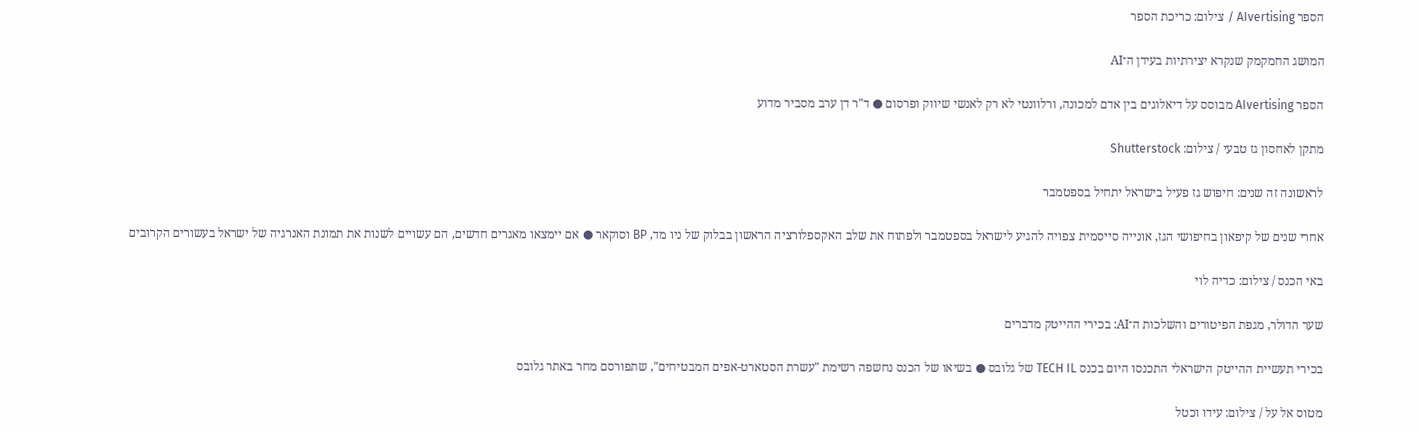הספר AIvertising / צילום: כריכת הספר

המושג החמקמק שנקרא יצירתיות בעידן ה־AI

הספר AIvertising מבוסס על דיאלוגים בין אדם למכונה, ורלוונטי לא רק לאנשי שיווק ופרסום ● ד"ר דן ערב מסביר מדוע

מתקן לאחסון גז טבעי / צילום: Shutterstock

לראשונה זה שנים: חיפוש גז פעיל בישראל יתחיל בספטמבר

אחרי שנים של קיפאון בחיפושי הגז, אונייה סייסמית צפויה להגיע לישראל בספטמבר ולפתוח את שלב האקספלורציה הראשון בבלוק של ניו מד, BP וסוקאר ● אם יימצאו מאגרים חדשים, הם עשויים לשנות את תמונת האנרגיה של ישראל בעשורים הקרובים

באי הכנס / צילום: כדיה לוי

שער הדולר, מגפת הפיטורים והשלכות ה־AI: בכירי ההייטק מדברים

בכירי תעשיית ההייטק הישראלי התכנסו היום בכנס TECH IL של גלובס ● בשיאו של הכנס נחשפה רשימת "עשרת הסטארט-אפים המבטיחים", שתפורסם מחר באתר גלובס

מטוס אל על / צילום: עידו וכטל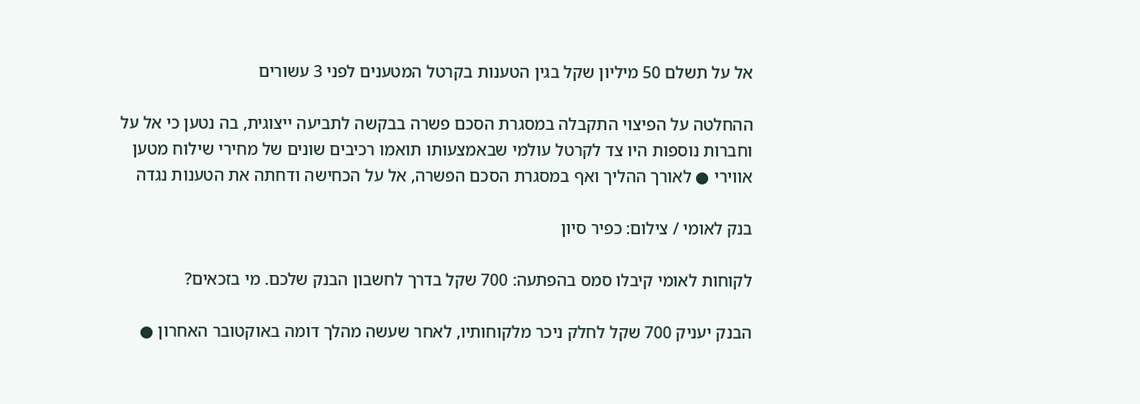אל על תשלם 50 מיליון שקל בגין הטענות בקרטל המטענים לפני 3 עשורים

ההחלטה על הפיצוי התקבלה במסגרת הסכם פשרה בבקשה לתביעה ייצוגית, בה נטען כי אל על וחברות נוספות היו צד לקרטל עולמי שבאמצעותו תואמו רכיבים שונים של מחירי שילוח מטען אווירי ● לאורך ההליך ואף במסגרת הסכם הפשרה, אל על הכחישה ודחתה את הטענות נגדה

בנק לאומי / צילום: כפיר סיון

לקוחות לאומי קיבלו סמס בהפתעה: 700 שקל בדרך לחשבון הבנק שלכם. מי בזכאים?

הבנק יעניק 700 שקל לחלק ניכר מלקוחותיו, לאחר שעשה מהלך דומה באוקטובר האחרון ●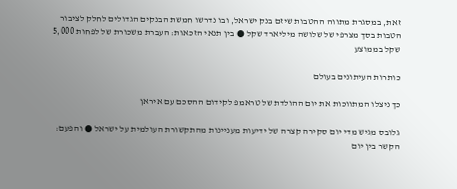זאת, במסגרת מתווה ההטבות שיזם בנק ישראל, ובו נדרשו חמשת הבנקים הגדולים לחלק לציבור הטבות בסך מצרפי של שלושה מיליארד שקל ● בין תנאי הזכאות: העברת משכורת של לפחות 5,000 שקל בממוצע

כותרות העיתונים בעולם

כך ניצלו המתווכות את יום ההולדת של טראמפ לקידום ההסכם עם איראן

גלובס מגיש מדי יום סקירה קצרה של ידיעות מעניינות מהתקשורת העולמית על ישראל ● והפעם: הקשר בין יום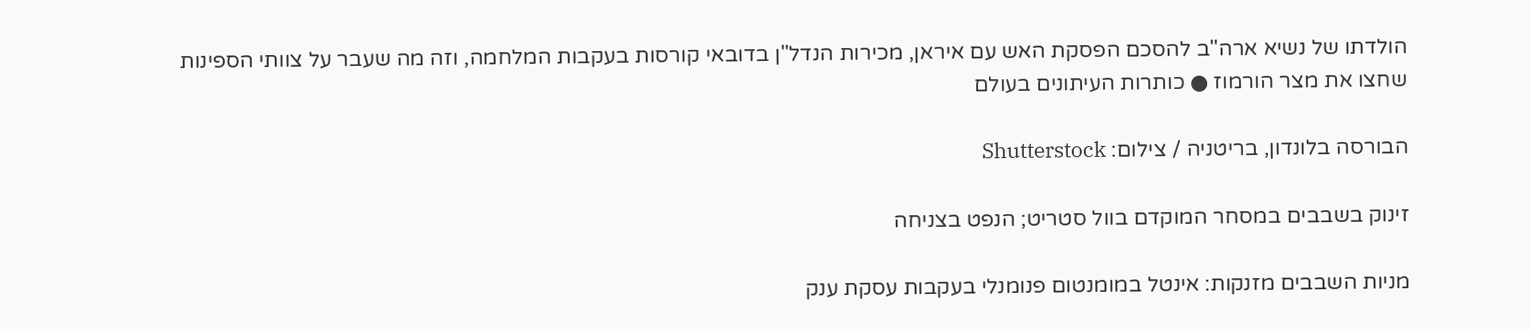הולדתו של נשיא ארה"ב להסכם הפסקת האש עם איראן, מכירות הנדל"ן בדובאי קורסות בעקבות המלחמה, וזה מה שעבר על צוותי הספינות שחצו את מצר הורמוז ● כותרות העיתונים בעולם

הבורסה בלונדון, בריטניה / צילום: Shutterstock

זינוק בשבבים במסחר המוקדם בוול סטריט; הנפט בצניחה

מניות השבבים מזנקות: אינטל במומנטום פנומנלי בעקבות עסקת ענק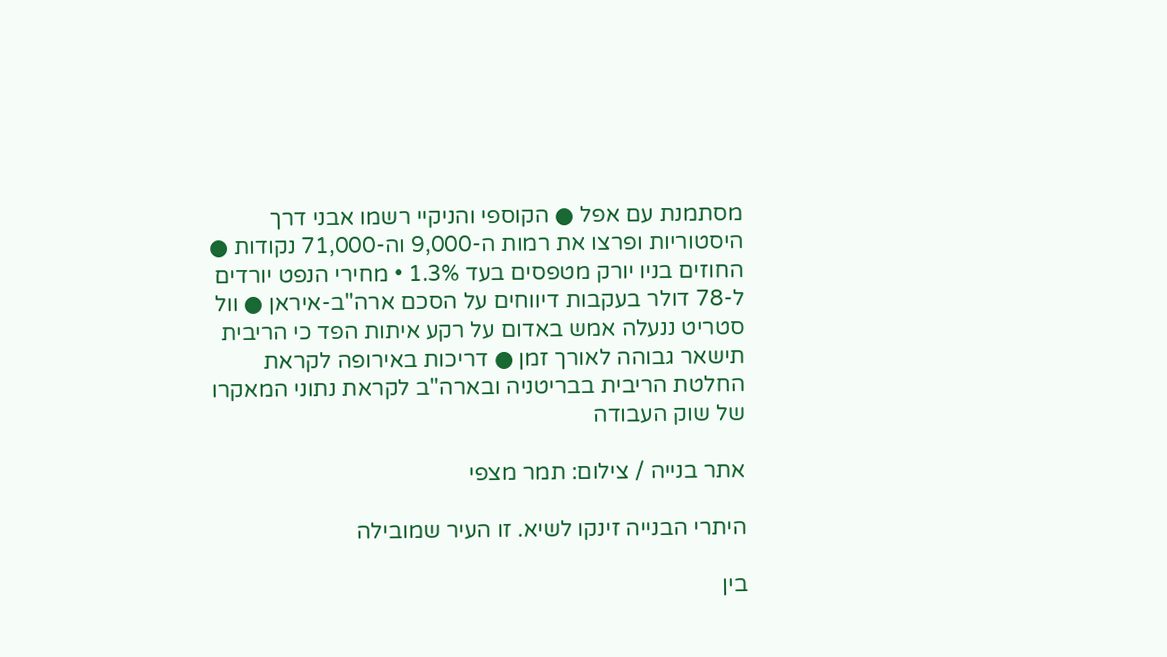מסתמנת עם אפל ● הקוספי והניקיי רשמו אבני דרך היסטוריות ופרצו את רמות ה-9,000 וה-71,000 נקודות ● החוזים בניו יורק מטפסים בעד 1.3% • מחירי הנפט יורדים ל-78 דולר בעקבות דיווחים על הסכם ארה"ב-איראן ● וול סטריט ננעלה אמש באדום על רקע איתות הפד כי הריבית תישאר גבוהה לאורך זמן ● דריכות באירופה לקראת החלטת הריבית בבריטניה ובארה"ב לקראת נתוני המאקרו של שוק העבודה

אתר בנייה / צילום: תמר מצפי

היתרי הבנייה זינקו לשיא. זו העיר שמובילה

בין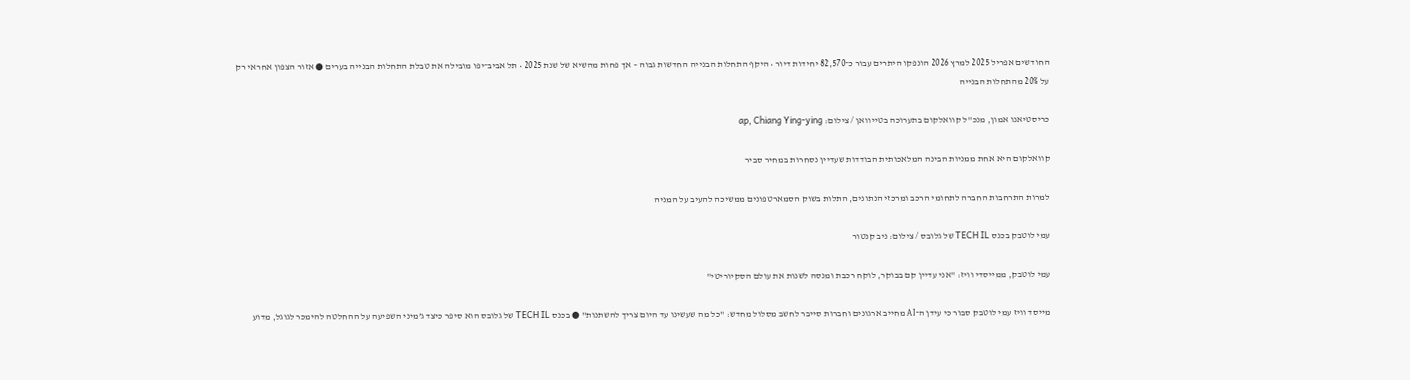החודשים אפריל 2025 למרץ 2026 הונפקו היתרים עבור כ־82,570 יחידות דיור • היקף התחלות הבנייה החדשות גבוה – אך פחות מהשיא של שנת 2025 • תל אביב־יפו מובילה את טבלת התחלות הבנייה בערים ● אזור הצפון אחראי רק על 20% מהתחלות הבנייה

כריסטיאנו אמון, מנכ''ל קוואלקום בתערוכה בטייוואן / צילום: ap, Chiang Ying-ying

קוואלקום היא אחת ממניות הבינה המלאכותית הבודדות שעדיין נסחרות במחיר סביר

למרות התרחבות החברה לתחומי הרכב ומרכזי הנתונים, התלות בשוק הסמארטפונים ממשיכה להעיב על המניה

עמי לוטבק בכנס TECH IL של גלובס / צילום: ניב קנטור

עמי לוטבק, ממייסדי וויז: "אני עדיין קם בבוקר, לוקח רכבת ומנסה לשנות את עולם הסקיוריטי"

מייסד וויז עמי לוטבק סבור כי עידן ה־AI מחייב ארגונים וחברות סייבר לחשב מסלול מחדש: "כל מה שעשינו עד היום צריך להשתנות" ● בכנס TECH IL של גלובס הוא סיפר כיצד ג’מיני השפיעה על ההחלטה להימכר לגוגל, מדוע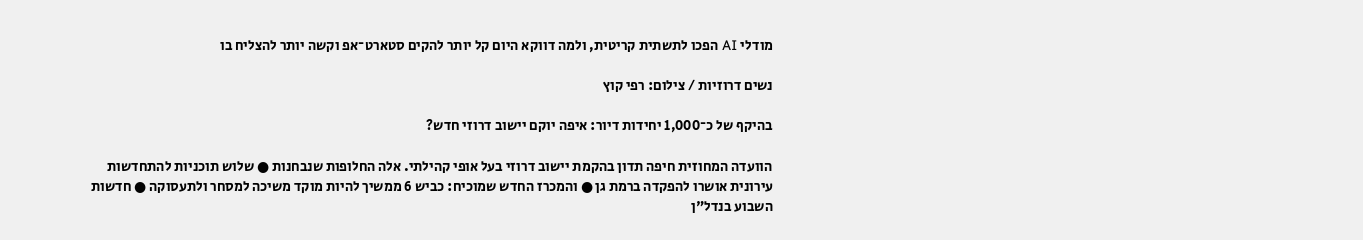מודלי AI הפכו לתשתית קריטית, ולמה דווקא היום קל יותר להקים סטארט־אפ וקשה יותר להצליח בו

נשים דרוזיות / צילום: רפי קוץ

בהיקף של כ־1,000 יחידות דיור: איפה יוקם יישוב דרוזי חדש?

הוועדה המחוזית חיפה תדון בהקמת יישוב דרוזי בעל אופי קהילתי. אלה החלופות שנבחנות ● שלוש תוכניות להתחדשות עירונית אושרו להפקדה ברמת גן ● והמכרז החדש שמוכיח: כביש 6 ממשיך להיות מוקד משיכה למסחר ולתעסוקה ● חדשות השבוע בנדל"ן